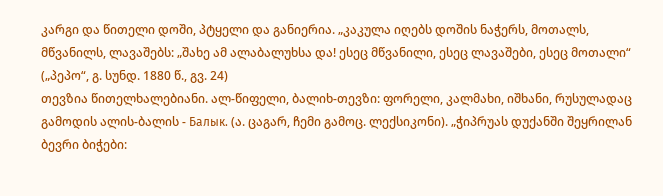კარგი და წითელი დოში, პტყელი და განიერია. „კაკულა იღებს დოშის ნაჭერს, მოთალს, მწვანილს, ლავაშებს: „შახე ამ ალაბალუხსა და! ესეც მწვანილი, ესეც ლავაშები, ესეც მოთალი“ („პეპო“, გ. სუნდ. 1880 წ., გვ. 24)
თევზია წითელხალებიანი. ალ-წიფელი, ბალიხ-თევზი: ფორელი, კალმახი, იშხანი, რუსულადაც გამოდის ალის-ბალის - Балык. (ა. ცაგარ, ჩემი გამოც. ლექსიკონი). „ჭიპრუას დუქანში შეყრილან ბევრი ბიჭები: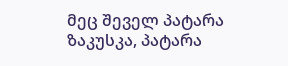მეც შეველ პატარა ზაკუსკა, პატარა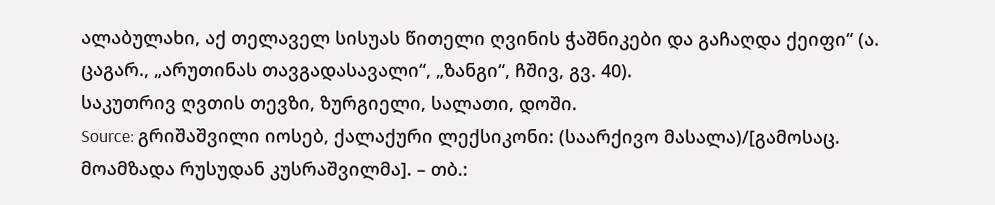ალაბულახი, აქ თელაველ სისუას წითელი ღვინის ჭაშნიკები და გაჩაღდა ქეიფი“ (ა. ცაგარ., „არუთინას თავგადასავალი“, „ზანგი“, ჩშივ, გვ. 40).
საკუთრივ ღვთის თევზი, ზურგიელი, სალათი, დოში.
Source: გრიშაშვილი იოსებ, ქალაქური ლექსიკონი: (საარქივო მასალა)/[გამოსაც. მოამზადა რუსუდან კუსრაშვილმა]. – თბ.: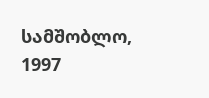სამშობლო, 1997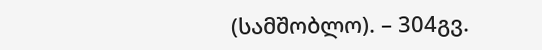(სამშობლო). – 304გვ.